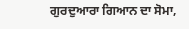ਗੁਰਦੁਆਰਾ ਗਿਆਨ ਦਾ ਸੋਮਾ,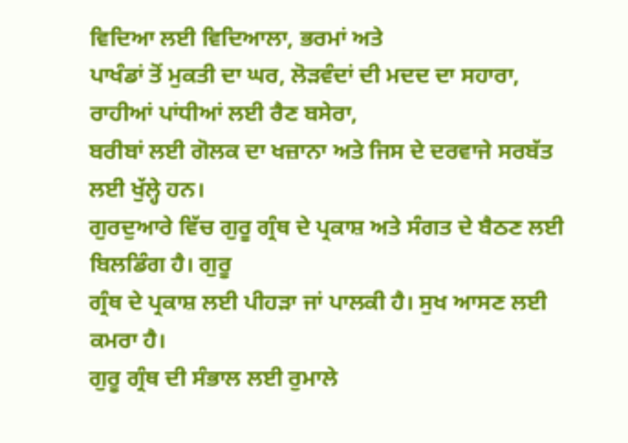ਵਿਦਿਆ ਲਈ ਵਿਦਿਆਲਾ, ਭਰਮਾਂ ਅਤੇ
ਪਾਖੰਡਾਂ ਤੋਂ ਮੁਕਤੀ ਦਾ ਘਰ, ਲੋੜਵੰਦਾਂ ਦੀ ਮਦਦ ਦਾ ਸਹਾਰਾ, ਰਾਹੀਆਂ ਪਾਂਧੀਆਂ ਲਈ ਰੈਣ ਬਸੇਰਾ,
ਬਰੀਬਾਂ ਲਈ ਗੋਲਕ ਦਾ ਖਜ਼ਾਨਾ ਅਤੇ ਜਿਸ ਦੇ ਦਰਵਾਜੇ ਸਰਬੱਤ ਲਈ ਖੁੱਲ੍ਹੇ ਹਨ।
ਗੁਰਦੁਆਰੇ ਵਿੱਚ ਗੁਰੂ ਗ੍ਰੰਥ ਦੇ ਪ੍ਰਕਾਸ਼ ਅਤੇ ਸੰਗਤ ਦੇ ਬੈਠਣ ਲਈ ਬਿਲਡਿੰਗ ਹੈ। ਗੁਰੂ
ਗ੍ਰੰਥ ਦੇ ਪ੍ਰਕਾਸ਼ ਲਈ ਪੀਹੜਾ ਜਾਂ ਪਾਲਕੀ ਹੈ। ਸੁਖ ਆਸਣ ਲਈ ਕਮਰਾ ਹੈ।
ਗੁਰੂ ਗ੍ਰੰਥ ਦੀ ਸੰਭਾਲ ਲਈ ਰੁਮਾਲੇ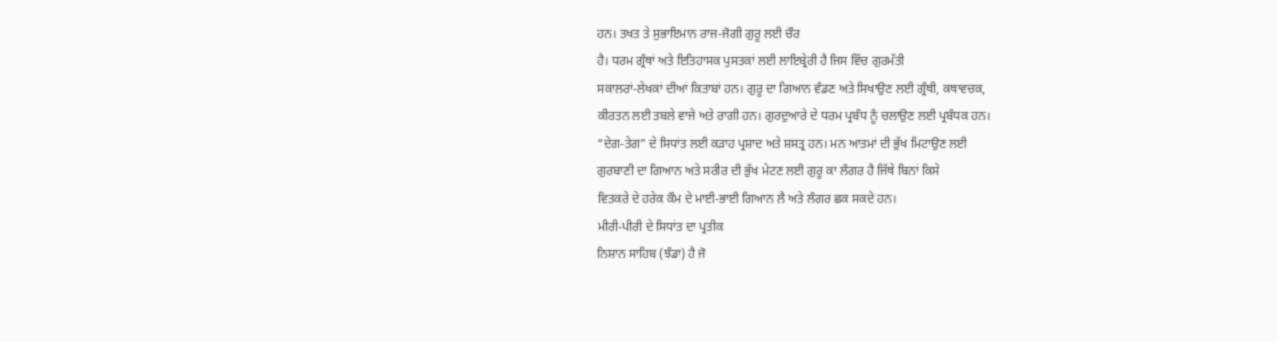ਹਨ। ਤਖਤ ਤੇ ਸੁਭਾਇਮਾਨ ਰਾਜ-ਜੋਗੀ ਗੁਰੂ ਲਈ ਚੌਰ
ਹੈ। ਧਰਮ ਗ੍ਰੰਥਾਂ ਅਤੇ ਇਤਿਹਾਸਕ ਪੁਸਤਕਾਂ ਲਈ ਲਾਇਬ੍ਰੇਰੀ ਹੈ ਜਿਸ ਵਿੱਚ ਗੁਰਮੱਤੀ
ਸਕਾਲਰਾਂ-ਲੇਖਕਾਂ ਦੀਆਂ ਕਿਤਾਬਾਂ ਹਨ। ਗੁਰੂ ਦਾ ਗਿਆਨ ਵੰਡਣ ਅਤੇ ਸਿਖਾਉਣ ਲਈ ਗ੍ਰੰਥੀ, ਕਥਾਵਚਕ,
ਕੀਰਤਨ ਲਈ ਤਬਲੇ ਵਾਜੇ ਅਤੇ ਰਾਗੀ ਹਨ। ਗੁਰਦੁਆਰੇ ਦੇ ਧਰਮ ਪ੍ਰਬੰਧ ਨੂੰ ਚਲਾਉਣ ਲਈ ਪ੍ਰਬੰਧਕ ਹਨ।
“ਦੇਗ-ਤੇਗ” ਦੇ ਸਿਧਾਂਤ ਲਈ ਕੜਾਹ ਪ੍ਰਸ਼ਾਦ ਅਤੇ ਸ਼ਸਤ੍ਰ ਹਨ। ਮਨ ਆਤਮਾਂ ਦੀ ਭੁੱਖ ਮਿਟਾਉਣ ਲਈ
ਗੁਰਬਾਣੀ ਦਾ ਗਿਆਨ ਅਤੇ ਸਰੀਰ ਦੀ ਭੁੱਖ ਮੇਟਣ ਲਈ ਗੁਰੂ ਕਾ ਲੰਗਰ ਹੈ ਜਿੱਥੇ ਬਿਨਾਂ ਕਿਸੇ
ਵਿਤਕਰੇ ਦੇ ਹਰੇਕ ਕੌਮ ਦੇ ਮਾਈ-ਭਾਈ ਗਿਆਨ ਲੈ ਅਤੇ ਲੰਗਰ ਛਕ ਸਕਦੇ ਹਨ।
ਮੀਰੀ-ਪੀਰੀ ਦੇ ਸਿਧਾਂਤ ਦਾ ਪ੍ਰਤੀਕ
ਨਿਸ਼ਾਨ ਸਾਹਿਬ (ਝੰਡਾ) ਹੈ ਜੋ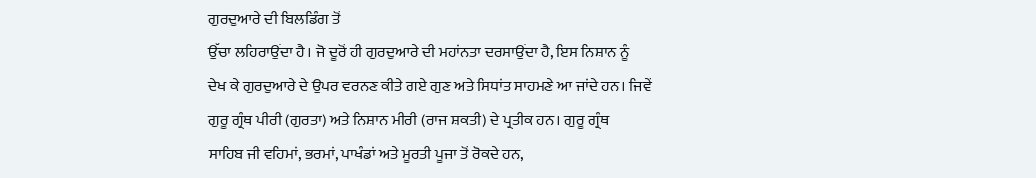ਗੁਰਦੁਆਰੇ ਦੀ ਬਿਲਡਿੰਗ ਤੋਂ
ਉੱਚਾ ਲਹਿਰਾਉਂਦਾ ਹੈ। ਜੋ ਦੂਰੋਂ ਹੀ ਗੁਰਦੁਆਰੇ ਦੀ ਮਹਾਂਨਤਾ ਦਰਸਾਉਂਦਾ ਹੈ, ਇਸ ਨਿਸ਼ਾਨ ਨੂੰ
ਦੇਖ ਕੇ ਗੁਰਦੁਆਰੇ ਦੇ ਉਪਰ ਵਰਨਣ ਕੀਤੇ ਗਏ ਗੁਣ ਅਤੇ ਸਿਧਾਂਤ ਸਾਹਮਣੇ ਆ ਜਾਂਦੇ ਹਨ। ਜਿਵੇਂ
ਗੁਰੂ ਗ੍ਰੰਥ ਪੀਰੀ (ਗੁਰਤਾ) ਅਤੇ ਨਿਸ਼ਾਨ ਮੀਰੀ (ਰਾਜ ਸ਼ਕਤੀ) ਦੇ ਪ੍ਰਤੀਕ ਹਨ। ਗੁਰੂ ਗ੍ਰੰਥ
ਸਾਹਿਬ ਜੀ ਵਹਿਮਾਂ, ਭਰਮਾਂ, ਪਾਖੰਡਾਂ ਅਤੇ ਮੂਰਤੀ ਪੂਜਾ ਤੋਂ ਰੋਕਦੇ ਹਨ,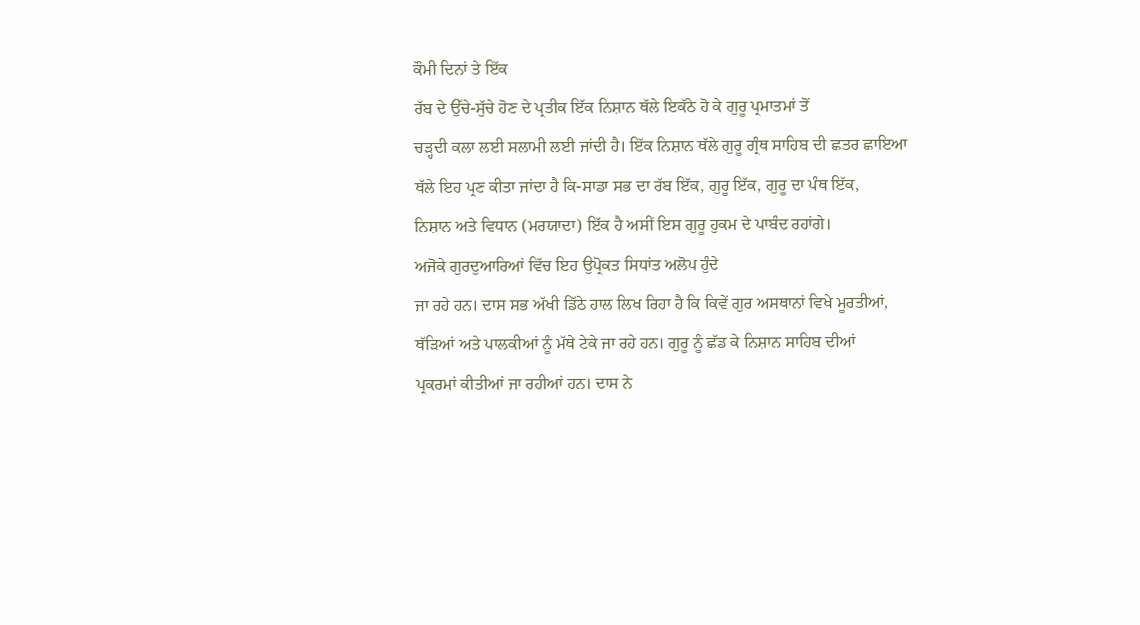ਕੌਮੀ ਦਿਨਾਂ ਤੇ ਇੱਕ
ਰੱਬ ਦੇ ਉੱਚੇ-ਸੁੱਚੇ ਹੋਣ ਦੇ ਪ੍ਰਤੀਕ ਇੱਕ ਨਿਸ਼ਾਨ ਥੱਲੇ ਇਕੱਠੇ ਹੋ ਕੇ ਗੁਰੂ ਪ੍ਰਮਾਤਮਾਂ ਤੋਂ
ਚੜ੍ਹਦੀ ਕਲਾ ਲਈ ਸਲਾਮੀ ਲਈ ਜਾਂਦੀ ਹੈ। ਇੱਕ ਨਿਸ਼ਾਨ ਥੱਲੇ ਗੁਰੂ ਗ੍ਰੰਥ ਸਾਹਿਬ ਦੀ ਛਤਰ ਛਾਇਆ
ਥੱਲੇ ਇਹ ਪ੍ਰਣ ਕੀਤਾ ਜਾਂਦਾ ਹੈ ਕਿ-ਸਾਡਾ ਸਭ ਦਾ ਰੱਬ ਇੱਕ, ਗੁਰੂ ਇੱਕ, ਗੁਰੂ ਦਾ ਪੰਥ ਇੱਕ,
ਨਿਸ਼ਾਨ ਅਤੇ ਵਿਧਾਨ (ਮਰਯਾਦਾ) ਇੱਕ ਹੈ ਅਸੀਂ ਇਸ ਗੁਰੂ ਹੁਕਮ ਦੇ ਪਾਬੰਦ ਰਹਾਂਗੇ।
ਅਜੋਕੇ ਗੁਰਦੁਆਰਿਆਂ ਵਿੱਚ ਇਹ ਉਪ੍ਰੋਕਤ ਸਿਧਾਂਤ ਅਲੋਪ ਹੁੰਦੇ
ਜਾ ਰਹੇ ਹਨ। ਦਾਸ ਸਭ ਅੱਖੀ ਡਿੱਠੇ ਹਾਲ ਲਿਖ ਰਿਹਾ ਹੈ ਕਿ ਕਿਵੇਂ ਗੁਰ ਅਸਥਾਨਾਂ ਵਿਖੇ ਮੂਰਤੀਆਂ,
ਥੱੜਿਆਂ ਅਤੇ ਪਾਲਕੀਆਂ ਨੂੰ ਮੱਥੇ ਟੇਕੇ ਜਾ ਰਹੇ ਹਨ। ਗੁਰੂ ਨੂੰ ਛੱਡ ਕੇ ਨਿਸ਼ਾਨ ਸਾਹਿਬ ਦੀਆਂ
ਪ੍ਰਕਰਮਾਂ ਕੀਤੀਆਂ ਜਾ ਰਹੀਆਂ ਹਨ। ਦਾਸ ਨੇ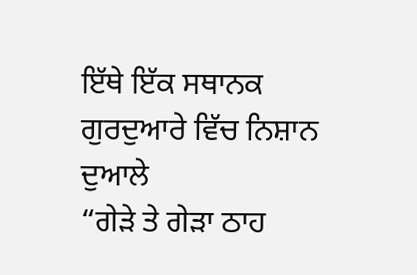ਇੱਥੇ ਇੱਕ ਸਥਾਨਕ ਗੁਰਦੁਆਰੇ ਵਿੱਚ ਨਿਸ਼ਾਨ ਦੁਆਲੇ
“ਗੇੜੇ ਤੇ ਗੇੜਾ ਠਾਹ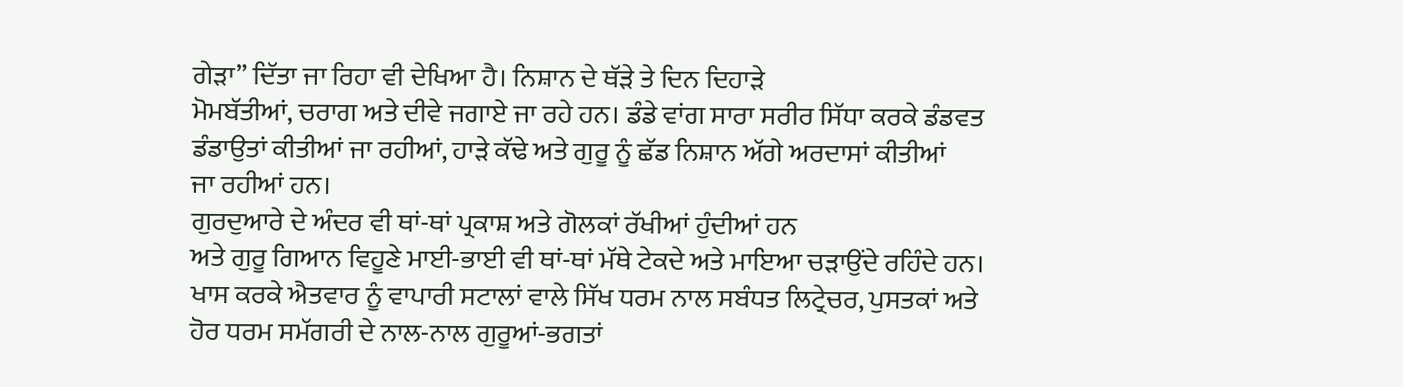ਗੇੜਾ” ਦਿੱਤਾ ਜਾ ਰਿਹਾ ਵੀ ਦੇਖਿਆ ਹੈ। ਨਿਸ਼ਾਨ ਦੇ ਥੱੜੇ ਤੇ ਦਿਨ ਦਿਹਾੜੇ
ਮੋਮਬੱਤੀਆਂ, ਚਰਾਗ ਅਤੇ ਦੀਵੇ ਜਗਾਏ ਜਾ ਰਹੇ ਹਨ। ਡੰਡੇ ਵਾਂਗ ਸਾਰਾ ਸਰੀਰ ਸਿੱਧਾ ਕਰਕੇ ਡੰਡਵਤ
ਡੰਡਾਉਤਾਂ ਕੀਤੀਆਂ ਜਾ ਰਹੀਆਂ, ਹਾੜੇ ਕੱਢੇ ਅਤੇ ਗੁਰੂ ਨੂੰ ਛੱਡ ਨਿਸ਼ਾਨ ਅੱਗੇ ਅਰਦਾਸਾਂ ਕੀਤੀਆਂ
ਜਾ ਰਹੀਆਂ ਹਨ।
ਗੁਰਦੁਆਰੇ ਦੇ ਅੰਦਰ ਵੀ ਥਾਂ-ਥਾਂ ਪ੍ਰਕਾਸ਼ ਅਤੇ ਗੋਲਕਾਂ ਰੱਖੀਆਂ ਹੁੰਦੀਆਂ ਹਨ
ਅਤੇ ਗੁਰੂ ਗਿਆਨ ਵਿਹੂਣੇ ਮਾਈ-ਭਾਈ ਵੀ ਥਾਂ-ਥਾਂ ਮੱਥੇ ਟੇਕਦੇ ਅਤੇ ਮਾਇਆ ਚੜਾਉਂਦੇ ਰਹਿੰਦੇ ਹਨ।
ਖਾਸ ਕਰਕੇ ਐਤਵਾਰ ਨੂੰ ਵਾਪਾਰੀ ਸਟਾਲਾਂ ਵਾਲੇ ਸਿੱਖ ਧਰਮ ਨਾਲ ਸਬੰਧਤ ਲਿਟ੍ਰੇਚਰ, ਪੁਸਤਕਾਂ ਅਤੇ
ਹੋਰ ਧਰਮ ਸਮੱਗਰੀ ਦੇ ਨਾਲ-ਨਾਲ ਗੁਰੂਆਂ-ਭਗਤਾਂ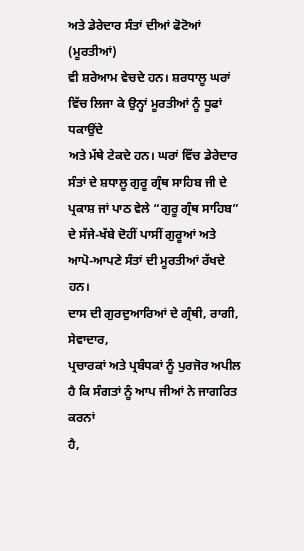ਅਤੇ ਡੇਰੇਦਾਰ ਸੰਤਾਂ ਦੀਆਂ ਫੋਟੋਆਂ (ਮੂਰਤੀਆਂ)
ਵੀ ਸ਼ਰੇਆਮ ਵੇਚਦੇ ਹਨ। ਸ਼ਰਧਾਲੂ ਘਰਾਂ ਵਿੱਚ ਲਿਜਾ ਕੇ ਉਨ੍ਹਾਂ ਮੂਰਤੀਆਂ ਨੂੰ ਧੂਫਾਂ ਧਕਾਉਂਦੇ
ਅਤੇ ਮੱਥੇ ਟੇਕਦੇ ਹਨ। ਘਰਾਂ ਵਿੱਚ ਡੇਰੇਦਾਰ ਸੰਤਾਂ ਦੇ ਸ਼ਧਾਲੂ ਗੁਰੂ ਗ੍ਰੰਥ ਸਾਹਿਬ ਜੀ ਦੇ
ਪ੍ਰਕਾਸ਼ ਜਾਂ ਪਾਠ ਵੇਲੇ “ਗੁਰੂ ਗ੍ਰੰਥ ਸਾਹਿਬ” ਦੇ ਸੱਜੇ-ਖੱਬੇ ਦੋਹੀਂ ਪਾਸੀਂ ਗੁਰੂਆਂ ਅਤੇ
ਆਪੋ-ਆਪਣੇ ਸੰਤਾਂ ਦੀ ਮੂਰਤੀਆਂ ਰੱਖਦੇ ਹਨ।
ਦਾਸ ਦੀ ਗੁਰਦੁਆਰਿਆਂ ਦੇ ਗ੍ਰੰਥੀ, ਰਾਗੀ, ਸੇਵਾਦਾਰ,
ਪ੍ਰਚਾਰਕਾਂ ਅਤੇ ਪ੍ਰਬੰਧਕਾਂ ਨੂੰ ਪੁਰਜੋਰ ਅਪੀਲ ਹੈ ਕਿ ਸੰਗਤਾਂ ਨੂੰ ਆਪ ਜੀਆਂ ਨੇ ਜਾਗਰਿਤ ਕਰਨਾਂ
ਹੈ,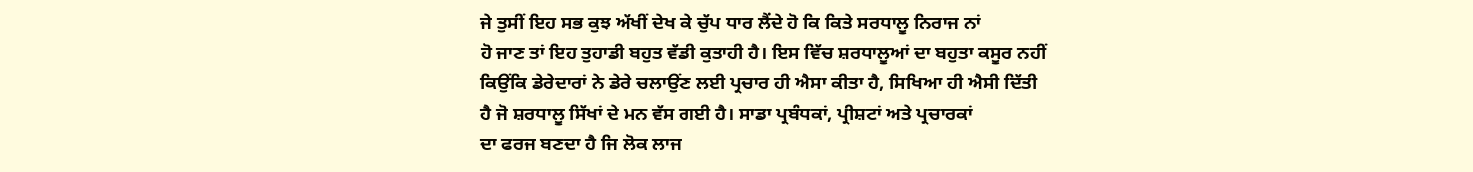ਜੇ ਤੁਸੀਂ ਇਹ ਸਭ ਕੁਝ ਅੱਖੀਂ ਦੇਖ ਕੇ ਚੁੱਪ ਧਾਰ ਲੈਂਦੇ ਹੋ ਕਿ ਕਿਤੇ ਸਰਧਾਲੂ ਨਿਰਾਜ ਨਾਂ
ਹੋ ਜਾਣ ਤਾਂ ਇਹ ਤੁਹਾਡੀ ਬਹੁਤ ਵੱਡੀ ਕੁਤਾਹੀ ਹੈ। ਇਸ ਵਿੱਚ ਸ਼ਰਧਾਲੂਆਂ ਦਾ ਬਹੁਤਾ ਕਸੂਰ ਨਹੀਂ
ਕਿਉਂਕਿ ਡੇਰੇਦਾਰਾਂ ਨੇ ਡੇਰੇ ਚਲਾਉਂਣ ਲਈ ਪ੍ਰਚਾਰ ਹੀ ਐਸਾ ਕੀਤਾ ਹੈ, ਸਿਖਿਆ ਹੀ ਐਸੀ ਦਿੱਤੀ
ਹੈ ਜੋ ਸ਼ਰਧਾਲੂ ਸਿੱਖਾਂ ਦੇ ਮਨ ਵੱਸ ਗਈ ਹੈ। ਸਾਡਾ ਪ੍ਰਬੰਧਕਾਂ, ਪ੍ਰੀਸ਼ਟਾਂ ਅਤੇ ਪ੍ਰਚਾਰਕਾਂ
ਦਾ ਫਰਜ ਬਣਦਾ ਹੈ ਜਿ ਲੋਕ ਲਾਜ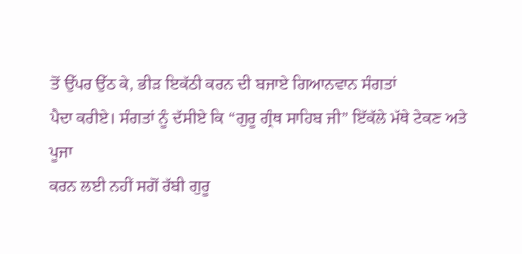ਤੋਂ ਉੱਪਰ ਉੱਠ ਕੇ, ਭੀੜ ਇਕੱਠੀ ਕਰਨ ਦੀ ਬਜਾਏ ਗਿਆਨਵਾਨ ਸੰਗਤਾਂ
ਪੈਦਾ ਕਰੀਏ। ਸੰਗਤਾਂ ਨੂੰ ਦੱਸੀਏ ਕਿ “ਗੁਰੂ ਗ੍ਰੰਥ ਸਾਹਿਬ ਜੀ” ਇੱਕੱਲੇ ਮੱਥੇ ਟੇਕਣ ਅਤੇ ਪੂਜਾ
ਕਰਨ ਲਈ ਨਹੀਂ ਸਗੋਂ ਰੱਬੀ ਗੁਰੂ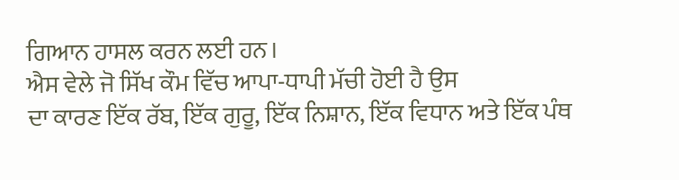ਗਿਆਨ ਹਾਸਲ ਕਰਨ ਲਈ ਹਨ।
ਐਸ ਵੇਲੇ ਜੋ ਸਿੱਖ ਕੌਮ ਵਿੱਚ ਆਪਾ-ਧਾਪੀ ਮੱਚੀ ਹੋਈ ਹੈ ਉਸ
ਦਾ ਕਾਰਣ ਇੱਕ ਰੱਬ, ਇੱਕ ਗੁਰੂ, ਇੱਕ ਨਿਸ਼ਾਨ, ਇੱਕ ਵਿਧਾਨ ਅਤੇ ਇੱਕ ਪੰਥ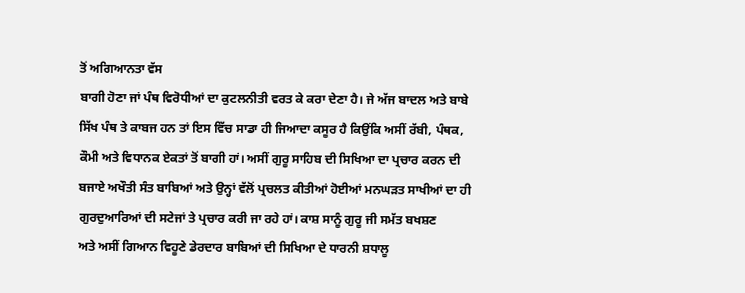ਤੋਂ ਅਗਿਆਨਤਾ ਵੱਸ
ਬਾਗੀ ਹੋਣਾ ਜਾਂ ਪੰਥ ਵਿਰੋਧੀਆਂ ਦਾ ਕੁਟਲਨੀਤੀ ਵਰਤ ਕੇ ਕਰਾ ਦੇਣਾ ਹੈ। ਜੇ ਅੱਜ ਬਾਦਲ ਅਤੇ ਬਾਬੇ
ਸਿੱਖ ਪੰਥ ਤੇ ਕਾਬਜ ਹਨ ਤਾਂ ਇਸ ਵਿੱਚ ਸਾਡਾ ਹੀ ਜਿਆਦਾ ਕਸੂਰ ਹੈ ਕਿਉਂਕਿ ਅਸੀਂ ਰੱਬੀ, ਪੰਥਕ,
ਕੌਮੀ ਅਤੇ ਵਿਧਾਨਕ ਏਕਤਾਂ ਤੋਂ ਬਾਗੀ ਹਾਂ। ਅਸੀਂ ਗੁਰੂ ਸਾਹਿਬ ਦੀ ਸਿਖਿਆ ਦਾ ਪ੍ਰਚਾਰ ਕਰਨ ਦੀ
ਬਜਾਏ ਅਖੌਤੀ ਸੰਤ ਬਾਬਿਆਂ ਅਤੇ ਉਨ੍ਹਾਂ ਵੱਲੋਂ ਪ੍ਰਚਲਤ ਕੀਤੀਆਂ ਹੋਈਆਂ ਮਨਘੜਤ ਸਾਖੀਆਂ ਦਾ ਹੀ
ਗੁਰਦੁਆਰਿਆਂ ਦੀ ਸਟੇਜਾਂ ਤੇ ਪ੍ਰਚਾਰ ਕਰੀ ਜਾ ਰਹੇ ਹਾਂ। ਕਾਸ਼ ਸਾਨੂੰ ਗੁਰੂ ਜੀ ਸਮੱਤ ਬਖਸ਼ਣ
ਅਤੇ ਅਸੀਂ ਗਿਆਨ ਵਿਹੂਣੇ ਡੇਰਦਾਰ ਬਾਬਿਆਂ ਦੀ ਸਿਖਿਆ ਦੇ ਧਾਰਨੀ ਸ਼ਧਾਲੂ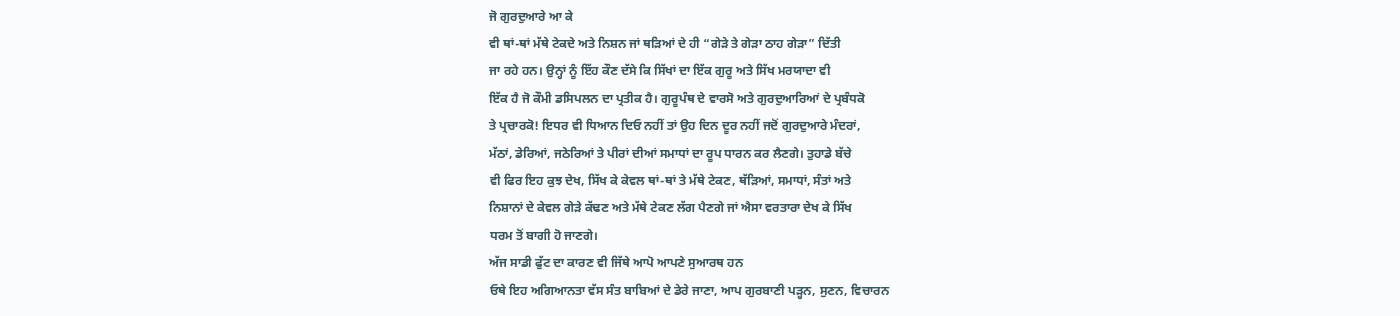ਜੋ ਗੁਰਦੁਆਰੇ ਆ ਕੇ
ਵੀ ਥਾਂ-ਥਾਂ ਮੱਥੇ ਟੇਕਦੇ ਅਤੇ ਨਿਸ਼ਨ ਜਾਂ ਥੜਿਆਂ ਦੇ ਹੀ “ਗੇੜੇ ਤੇ ਗੇੜਾ ਠਾਹ ਗੇੜਾ” ਦਿੱਤੀ
ਜਾ ਰਹੇ ਹਨ। ਉਨ੍ਹਾਂ ਨੂੰ ਇੱਹ ਕੌਣ ਦੱਸੇ ਕਿ ਸਿੱਖਾਂ ਦਾ ਇੱਕ ਗੁਰੂ ਅਤੇ ਸਿੱਖ ਮਰਯਾਦਾ ਵੀ
ਇੱਕ ਹੈ ਜੋ ਕੌਮੀ ਡਸਿਪਲਨ ਦਾ ਪ੍ਰਤੀਕ ਹੈ। ਗੁਰੂਪੰਥ ਦੇ ਵਾਰਸੋ ਅਤੇ ਗੁਰਦੁਆਰਿਆਂ ਦੇ ਪ੍ਰਬੰਧਕੋ
ਤੇ ਪ੍ਰਚਾਰਕੋ! ਇਧਰ ਵੀ ਧਿਆਨ ਦਿਓ ਨਹੀਂ ਤਾਂ ਉਹ ਦਿਨ ਦੂਰ ਨਹੀਂ ਜਦੋਂ ਗੁਰਦੁਆਰੇ ਮੰਦਰਾਂ,
ਮੱਠਾਂ, ਡੇਰਿਆਂ, ਜਠੇਰਿਆਂ ਤੇ ਪੀਰਾਂ ਦੀਆਂ ਸਮਾਧਾਂ ਦਾ ਰੂਪ ਧਾਰਨ ਕਰ ਲੈਣਗੇ। ਤੁਹਾਡੇ ਬੱਚੇ
ਵੀ ਫਿਰ ਇਹ ਕੁਝ ਦੇਖ, ਸਿੱਖ ਕੇ ਕੇਵਲ ਥਾਂ-ਥਾਂ ਤੇ ਮੱਥੇ ਟੇਕਣ, ਥੱੜਿਆਂ, ਸਮਾਧਾਂ, ਸੰਤਾਂ ਅਤੇ
ਨਿਸ਼ਾਨਾਂ ਦੇ ਕੇਵਲ ਗੇੜੇ ਕੱਢਣ ਅਤੇ ਮੱਥੇ ਟੇਕਣ ਲੱਗ ਪੈਣਗੇ ਜਾਂ ਐਸਾ ਵਰਤਾਰਾ ਦੇਖ ਕੇ ਸਿੱਖ
ਧਰਮ ਤੋਂ ਬਾਗੀ ਹੋ ਜਾਣਗੇ।
ਅੱਜ ਸਾਡੀ ਫੁੱਟ ਦਾ ਕਾਰਣ ਵੀ ਜਿੱਥੇ ਆਪੋ ਆਪਣੇ ਸੁਆਰਥ ਹਨ
ਓਥੇ ਇਹ ਅਗਿਆਨਤਾ ਵੱਸ ਸੰਤ ਬਾਬਿਆਂ ਦੇ ਡੇਰੇ ਜਾਣਾ, ਆਪ ਗੁਰਬਾਣੀ ਪੜ੍ਹਨ, ਸੁਣਨ, ਵਿਚਾਰਨ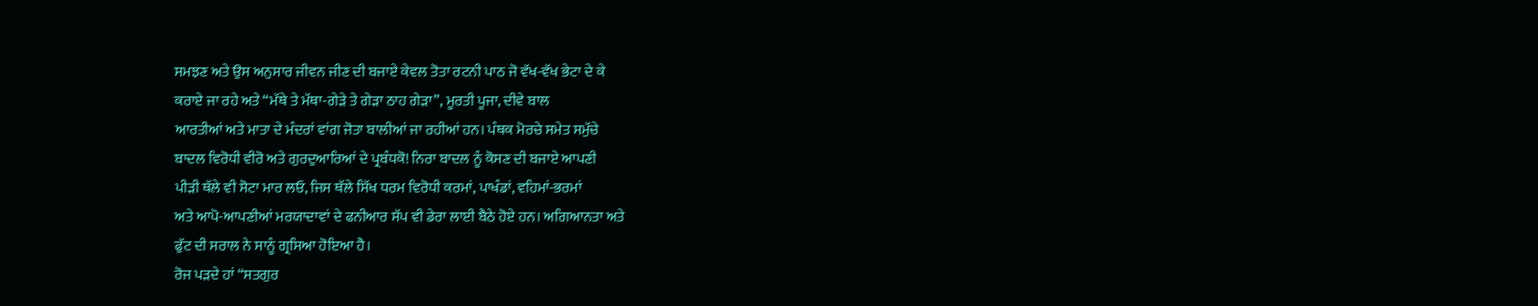ਸਮਝਣ ਅਤੇ ਉਸ ਅਨੁਸਾਰ ਜੀਵਨ ਜੀਣ ਦੀ ਬਜਾਏ ਕੇਵਲ ਤੋਤਾ ਰਟਨੀ ਪਾਠ ਜੋ ਵੱਖ-ਵੱਖ ਭੇਟਾ ਦੇ ਕੇ
ਕਰਾਏ ਜਾ ਰਹੇ ਅਤੇ “ਮੱਥੇ ਤੇ ਮੱਥਾ-ਗੇੜੇ ਤੇ ਗੇੜਾ ਠਾਹ ਗੇੜਾ”, ਮੂਰਤੀ ਪੂਜਾ, ਦੀਵੇ ਬਾਲ
ਆਰਤੀਆਂ ਅਤੇ ਮਾਤਾ ਦੇ ਮੰਦਰਾਂ ਵਾਂਗ ਜੋਤਾ ਬਾਲੀਆਂ ਜਾ ਰਹੀਆਂ ਹਨ। ਪੰਥਕ ਮੋਰਚੇ ਸਮੇਤ ਸਮੁੱਚੇ
ਬਾਦਲ ਵਿਰੋਧੀ ਵੀਰੋ ਅਤੇ ਗੁਰਦੁਆਰਿਆਂ ਦੇ ਪ੍ਰਬੰਧਕੋ! ਨਿਰਾ ਬਾਦਲ ਨੂੰ ਕੋਸਣ ਦੀ ਬਜਾਏ ਆਪਣੀ
ਪੀੜੀ ਥੱਲੇ ਵੀ ਸੋਟਾ ਮਾਰ ਲਓ, ਜਿਸ ਥੱਲੇ ਸਿੱਖ ਧਰਮ ਵਿਰੋਧੀ ਕਰਮਾਂ, ਪਾਖੰਡਾਂ, ਵਹਿਮਾਂ-ਭਰਮਾਂ
ਅਤੇ ਆਪੋ-ਆਪਣੀਆਂ ਮਰਯਾਦਾਵਾਂ ਦੇ ਫਨੀਆਰ ਸੱਪ ਵੀ ਡੇਰਾ ਲਾਈ ਬੈਠੇ ਹੋਏ ਹਨ। ਅਗਿਆਨਤਾ ਅਤੇ
ਫੁੱਟ ਦੀ ਸਰਾਲ ਨੇ ਸਾਨੂੰ ਗ੍ਰਸਿਆ ਹੋਇਆ ਹੈ।
ਰੋਜ ਪੜਦੇ ਹਾਂ “ਸਤਗੁਰ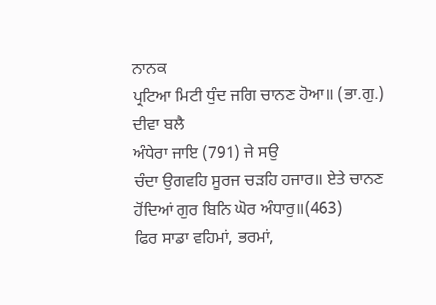ਨਾਨਕ
ਪ੍ਰਟਿਆ ਮਿਟੀ ਧੁੰਦ ਜਗਿ ਚਾਨਣ ਹੋਆ॥ (ਭਾ.ਗੁ.) ਦੀਵਾ ਬਲੈ
ਅੰਧੇਰਾ ਜਾਇ (791) ਜੇ ਸਉ
ਚੰਦਾ ਉਗਵਹਿ ਸੂਰਜ ਚੜਹਿ ਹਜਾਰ॥ ਏਤੇ ਚਾਨਣ ਹੋਂਦਿਆਂ ਗੁਰ ਬਿਨਿ ਘੋਰ ਅੰਧਾਰੁ॥(463)
ਫਿਰ ਸਾਡਾ ਵਹਿਮਾਂ, ਭਰਮਾਂ,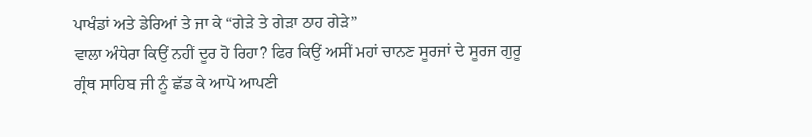ਪਾਖੰਡਾਂ ਅਤੇ ਡੇਰਿਆਂ ਤੇ ਜਾ ਕੇ “ਗੇੜੇ ਤੇ ਗੇੜਾ ਠਾਹ ਗੇੜੇ”
ਵਾਲਾ ਅੰਧੇਰਾ ਕਿਉਂ ਨਹੀਂ ਦੂਰ ਹੋ ਰਿਹਾ? ਫਿਰ ਕਿਉਂ ਅਸੀਂ ਮਹਾਂ ਚਾਨਣ ਸੂਰਜਾਂ ਦੇ ਸੂਰਜ ਗੁਰੂ
ਗ੍ਰੰਥ ਸਾਹਿਬ ਜੀ ਨੂੰ ਛੱਡ ਕੇ ਆਪੋ ਆਪਣੀ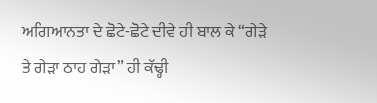ਅਗਿਆਨਤਾ ਦੇ ਛੋਟੇ-ਛੋਟੇ ਦੀਵੇ ਹੀ ਬਾਲ ਕੇ “ਗੇੜੇ
ਤੇ ਗੇੜਾ ਠਾਹ ਗੇੜਾ” ਹੀ ਕੱਢ੍ਹੀ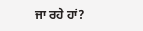ਜਾ ਰਹੇ ਹਾਂ?